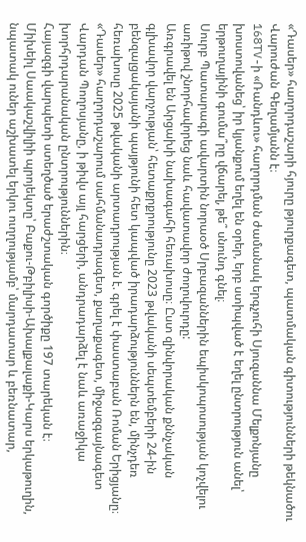«Դասեր» հաղորդաշարի հյուրը թյուրքագետ, պատմական գիտությունների թեկնածու Վարուժան Գեղամյանն է։
168TV-ի «Ռանդևու» հաղորդման ժամանակ երգչուհի Սյուզաննա Մելքոնյանը խոստովանեց՝ իր կյանքում եղել են օրեր, երբ ստիպված է եղել ընտրություն անել՝ երթուղայինի գումա՞րը վճարել, թե՞ սնունդ գնել։
Սուրբ Պատարագի ավարտին նորաօծ Սրբազաններին եպիսկոպոսության կոչվելու առիթով շնորհավորեց նաև հավատավոր ժողովուրդը:
Առգրավել են Արցախի նախագահի հեռախոսը։ Ըստ զինվորական քննչական գլխավոր վարչության՝ հետաքրքրությունը 2023 թվականի սեպտեմբերի 24-ին բենզալցակայանի պայթյունի հետ կապված իրադարձություններն են, մինչդեռ հեռախոսը 2025 թվականի արտադրության է. գրել է փաստաբան Ռոման Երիցյանը։
«Դասեր» հաղորդաշարում սահմանադրագետ, քաղաքագետ, միջազգայնագետ Վարդան Պողոսյանը, ի թիվս այլ հարցերի, անդրադարձել է նաև առաջիկա խորհրդարանական ընտրություններին։
Հայազգի վարպետի ստեղծած երաժշտական գործիքը 197 տարեկան է։
Միխեիլ Սաակաշվիլիի պրոյեկտը՝ Բաքու-Թբիլիսի-Ախալքալաքի-Կարս երկաթուղին, նպատակ ուներ աշխատել երկու ուղղությամբ՝ մարդատար և բեռնատար,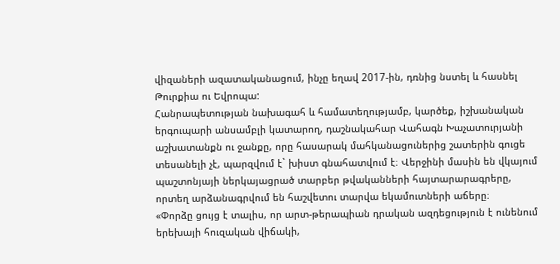վիզաների ազատականացում, ինչը եղավ 2017-ին, դռնից նստել և հասնել Թուրքիա ու Եվրոպա:
Հանրապետության նախագահ և համատեղությամբ, կարծեք, իշխանական երգուպարի անսամբլի կատարող, դաշնակահար Վահագն Խաչատուրյանի աշխատանքն ու ջանքը, որը հասարակ մահկանացուներից շատերին գուցե տեսանելի չէ, պարզվում է` խիստ գնահատվում է։ Վերջինի մասին են վկայում պաշտոնյայի ներկայացրած տարբեր թվականների հայտարարագրերը, որտեղ արձանագրվում են հաշվետու տարվա եկամուտների աճերը։
«Փորձը ցույց է տալիս, որ արտ-թերապիան դրական ազդեցություն է ունենում երեխայի հուզական վիճակի,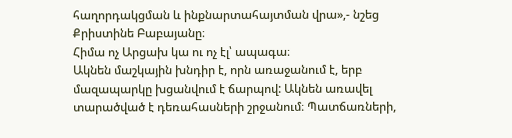հաղորդակցման և ինքնարտահայտման վրա»,- նշեց Քրիստինե Բաբայանը։
Հիմա ոչ Արցախ կա ու ոչ էլ՝ ապագա։
Ակնեն մաշկային խնդիր է, որն առաջանում է, երբ մազապարկը խցանվում է ճարպով: Ակնեն առավել տարածված է դեռահասների շրջանում։ Պատճառների,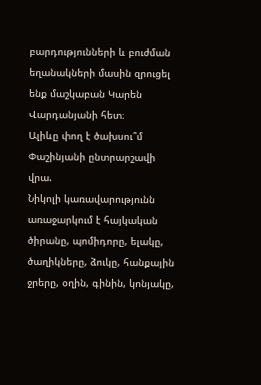բարդությունների և բուժման եղանակների մասին զրուցել ենք մաշկաբան Կարեն Վարդանյանի հետ։
Ալիևը փող է ծախսու՞մ Փաշինյանի ընտրարշավի վրա.
Նիկոլի կառավարությունն առաջարկում է հայկական ծիրանը, պոմիդորը, ելակը, ծաղիկները, ձուկը, հանքային ջրերը, օղին, գինին, կոնյակը,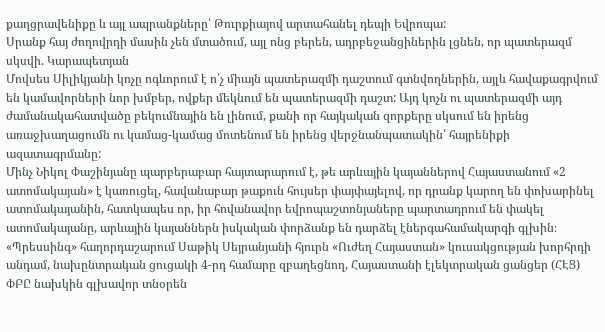քաղցրավենիքը և այլ ապրանքները՝ Թուրքիայով արտահանել դեպի Եվրոպա:
Սրանք հայ ժողովրդի մասին չեն մտածում, այլ ոնց բերեն, ադրբեջանցիներին լցնեն, որ պատերազմ սկսվի. Կարապետյան
Մովսես Սիլիկյանի կոչը ոգևորում է ո՛չ միայն պատերազմի դաշտում գտնվողներին, այլև հավաքագրվում են կամավորների նոր խմբեր, ովքեր մեկնում են պատերազմի դաշտ: Այդ կոչն ու պատերազմի այդ ժամանակահատվածը բեկումնային են լինում, քանի որ հայկական զորքերը սկսում են իրենց առաջխաղացումն ու կամաց-կամաց մոտենում են իրենց վերջնանպատակին՝ հայրենիքի ազատագրմանը:
Մինչ Նիկոլ Փաշինյանը պարբերաբար հայտարարում է, թե արևային կայաններով Հայաստանում «2 ատոմակայան» է կառուցել, հավանաբար թաքուն հույսեր փայփայելով, որ դրանք կարող են փոխարինել ատոմակայանին, հատկապես որ, իր հովանավոր եվրոպաշտոնյաները պարտադրում են փակել ատոմակայանը, արևային կայաններն իսկական փորձանք են դարձել էներգահամակարգի գլխին։
«Պրեսսինգ» հաղորդաշարում Սաթիկ Սեյրանյանի հյուրն «Ուժեղ Հայաստան» կուսակցության խորհրդի անդամ, նախընտրական ցուցակի 4-րդ համարը զբաղեցնող, Հայաստանի էլեկտրական ցանցեր (ՀԷՑ) ՓԲԸ նախկին գլխավոր տնօրեն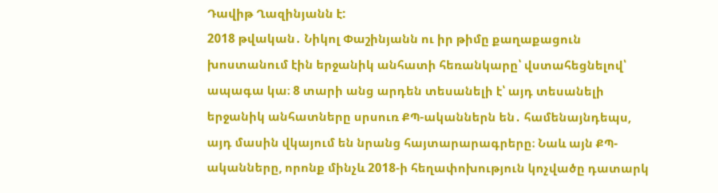Դավիթ Ղազինյանն է:
2018 թվական․ Նիկոլ Փաշինյանն ու իր թիմը քաղաքացուն խոստանում էին երջանիկ անհատի հեռանկարը՝ վստահեցնելով՝ ապագա կա։ 8 տարի անց արդեն տեսանելի է՝ այդ տեսանելի երջանիկ անհատները սրսուռ ՔՊ-ականներն են․ համենայնդեպս, այդ մասին վկայում են նրանց հայտարարագրերը։ Նաև այն ՔՊ-ականները, որոնք մինչև 2018-ի հեղափոխություն կոչվածը դատարկ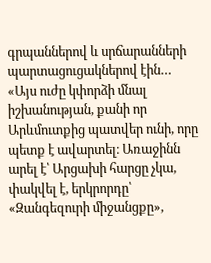գրպաններով և սրճարանների պարտացուցակներով էին…
«Այս ուժը կփորձի մնալ իշխանության, քանի որ Արևմուտքից պատվեր ունի, որը պետք է ավարտել։ Առաջինն արել է՝ Արցախի հարցը չկա, փակվել է, երկրորդը՝ «Զանգեզուրի միջանցքը»,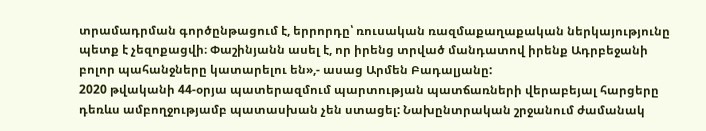տրամադրման գործընթացում է, երրորդը՝ ռուսական ռազմաքաղաքական ներկայությունը պետք է չեզոքացվի։ Փաշինյանն ասել է, որ իրենց տրված մանդատով իրենք Ադրբեջանի բոլոր պահանջները կատարելու են»,- ասաց Արմեն Բադալյանը:
2020 թվականի 44-օրյա պատերազմում պարտության պատճառների վերաբեյալ հարցերը դեռևս ամբողջությամբ պատասխան չեն ստացել: Նախընտրական շրջանում ժամանակ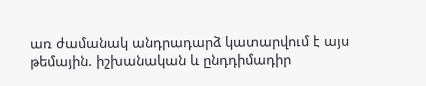առ ժամանակ անդրադարձ կատարվում է այս թեմային. իշխանական և ընդդիմադիր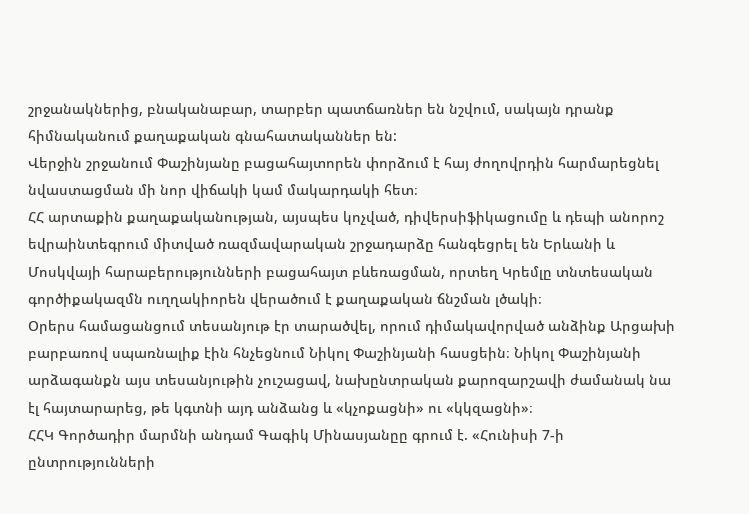շրջանակներից, բնականաբար, տարբեր պատճառներ են նշվում, սակայն դրանք հիմնականում քաղաքական գնահատականներ են:
Վերջին շրջանում Փաշինյանը բացահայտորեն փորձում է հայ ժողովրդին հարմարեցնել նվաստացման մի նոր վիճակի կամ մակարդակի հետ։
ՀՀ արտաքին քաղաքականության, այսպես կոչված, դիվերսիֆիկացումը և դեպի անորոշ եվրաինտեգրում միտված ռազմավարական շրջադարձը հանգեցրել են Երևանի և Մոսկվայի հարաբերությունների բացահայտ բևեռացման, որտեղ Կրեմլը տնտեսական գործիքակազմն ուղղակիորեն վերածում է քաղաքական ճնշման լծակի։
Օրերս համացանցում տեսանյութ էր տարածվել, որում դիմակավորված անձինք Արցախի բարբառով սպառնալիք էին հնչեցնում Նիկոլ Փաշինյանի հասցեին։ Նիկոլ Փաշինյանի արձագանքն այս տեսանյութին չուշացավ, նախընտրական քարոզարշավի ժամանակ նա էլ հայտարարեց, թե կգտնի այդ անձանց և «կչոքացնի» ու «կկզացնի»։
ՀՀԿ Գործադիր մարմնի անդամ Գագիկ Մինասյանըը գրում է. «Հունիսի 7-ի ընտրությունների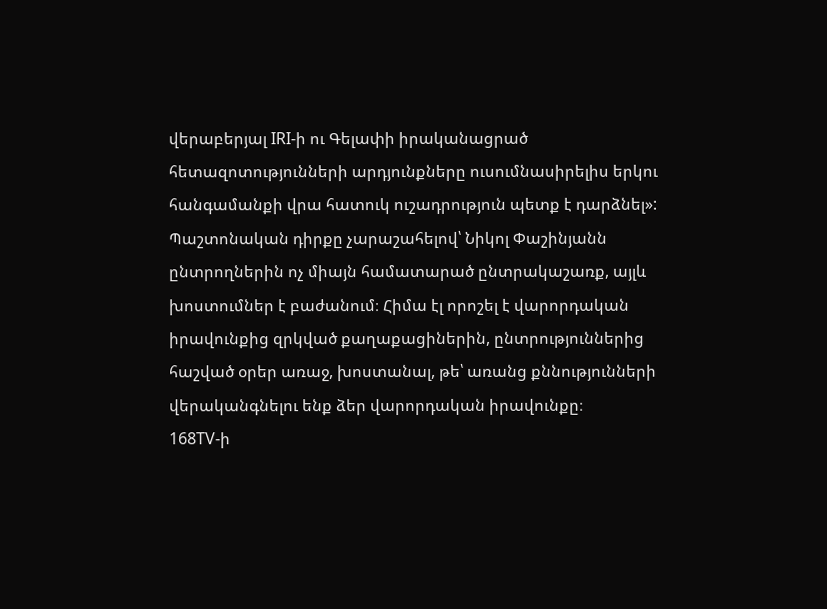վերաբերյալ IRI-ի ու Գելափի իրականացրած հետազոտությունների արդյունքները ուսումնասիրելիս երկու հանգամանքի վրա հատուկ ուշադրություն պետք է դարձնել»:
Պաշտոնական դիրքը չարաշահելով՝ Նիկոլ Փաշինյանն ընտրողներին ոչ միայն համատարած ընտրակաշառք, այլև խոստումներ է բաժանում։ Հիմա էլ որոշել է վարորդական իրավունքից զրկված քաղաքացիներին, ընտրություններից հաշված օրեր առաջ, խոստանալ, թե՝ առանց քննությունների վերականգնելու ենք ձեր վարորդական իրավունքը։
168TV-ի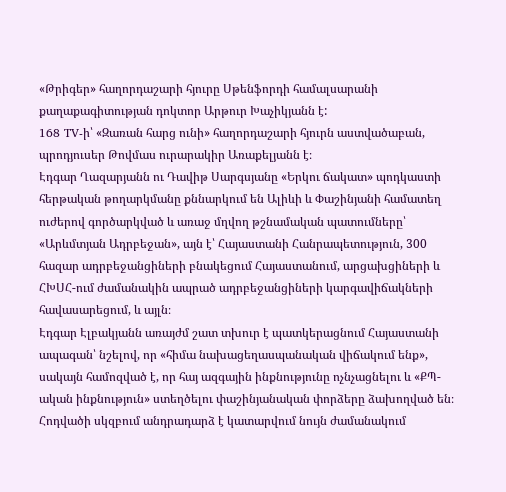«Թրիգեր» հաղորդաշարի հյուրը Սթենֆորդի համալսարանի քաղաքագիտության դոկտոր Արթուր Խաչիկյանն է:
168 TV-ի՝ «Զառան հարց ունի» հաղորդաշարի հյուրն աստվածաբան, պրոդյուսեր Թովմաս ուրարակիր Առաքելյանն է։
Էդգար Ղազարյանն ու Դավիթ Սարգսյանը «Երկու ճակատ» պոդկաստի հերթական թողարկմանը քննարկում են Ալիևի և Փաշինյանի համատեղ ուժերով գործարկված և առաջ մղվող թշնամական պատումները՝ «Արևմտյան Ադրբեջան», այն է՝ Հայաստանի Հանրապետություն, 300 հազար ադրբեջանցիների բնակեցում Հայաստանում, արցախցիների և ՀԽՍՀ-ում ժամանակին ապրած ադրբեջանցիների կարգավիճակների հավասարեցում, և այլն։
Էդգար Էլբակյանն առայժմ շատ տխուր է պատկերացնում Հայաստանի ապագան՝ նշելով, որ «հիմա նախացեղասպանական վիճակում ենք», սակայն համոզված է, որ հայ ազգային ինքնությունը ոչնչացնելու և «ՔՊ-ական ինքնություն» ստեղծելու փաշինյանական փորձերը ձախողված են։
Հոդվածի սկզբում անդրադարձ է կատարվում նույն ժամանակում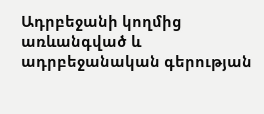Ադրբեջանի կողմից առևանգված և ադրբեջանական գերության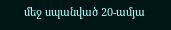մեջ սպանված 20-ամյա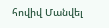հովիվ Մանվել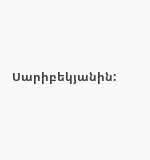Սարիբեկյանին: